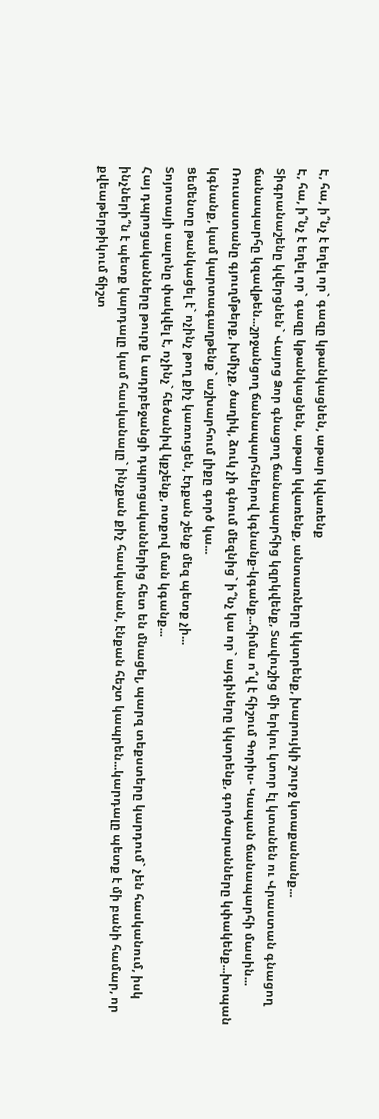Է, հա, ի՞նչ է եղել որ` գազը կթանկացնեն, աթար կվառենք
Է, հա, ի՞նչ է եղել որ` գազը կթանկացնեն, աթար կվառենք, անտառները կկտրենք, խարույկի շուրջ կտաքանանք...
Տիգրանաշենը կվերցնեն` Վայոց Ձոր գնացող ճանապարհից կզրկվենք, Տավուշից մի երկու կտոր էլ կտանեն ու Վրաստան գնացող ճանապարհը կզավթեն...շրջանցող ճանապարհներով կգնանք-կգանք...հիմա ո՞վ է հիշում Գորիս- Կապան ճանապարհի մասին...
Ռուսաստանը գյուղմթերք, խմիչք, ծաղիկ, ձուկ չի գնում մեզնից` ի՞նչ կա որ` այգիները կկտրենք, գործարանները կփակենք...խոպան կգնանք, կամ կարտագաղթենք` աշխարհում լիքը գործ կա...
Ցեմենտը թանկացել է` ոչինչ թող քիչ կառուցեն, էդքան շենք մեզ պետք չի...
Տոյոտայի սալոնը փակվել է, ոչինչ` հեծանիվ կքշենք, ոտքով ման կգանք...
Հայ դպրոցականները թուրք և ադրբեջանցի դպրոցականներից հետ են մնացել, պարզ տեքստերը կարդում` չեն հասկանում, իսկ ինչների՞ն է պետք կարդալը կամ հասկանալը` ինչքան քիչ հասկանան, էնքան հեշտ կապրեն...կարդալը պետք է մի բանի համար, որ քվեաթերթիկում ճիշտ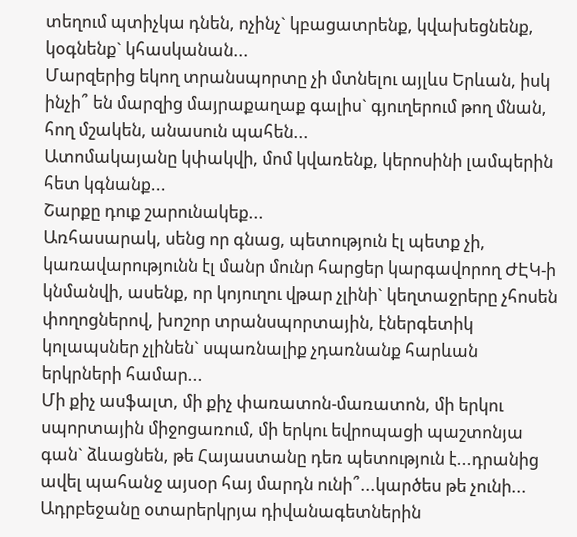տեղում պտիչկա դնեն, ոչինչ` կբացատրենք, կվախեցնենք, կօգնենք` կհասկանան...
Մարզերից եկող տրանսպորտը չի մտնելու այլևս Երևան, իսկ ինչի՞ են մարզից մայրաքաղաք գալիս` գյուղերում թող մնան, հող մշակեն, անասուն պահեն...
Ատոմակայանը կփակվի, մոմ կվառենք, կերոսինի լամպերին հետ կգնանք...
Շարքը դուք շարունակեք...
Առհասարակ, սենց որ գնաց, պետություն էլ պետք չի, կառավարությունն էլ մանր մունր հարցեր կարգավորող ԺԷԿ-ի կնմանվի, ասենք, որ կոյուղու վթար չլինի` կեղտաջրերը չհոսեն փողոցներով, խոշոր տրանսպորտային, էներգետիկ կոլապսներ չլինեն` սպառնալիք չդառնանք հարևան երկրների համար...
Մի քիչ ասֆալտ, մի քիչ փառատոն-մառատոն, մի երկու սպորտային միջոցառում, մի երկու եվրոպացի պաշտոնյա գան` ձևացնեն, թե Հայաստանը դեռ պետություն է...դրանից ավել պահանջ այսօր հայ մարդն ունի՞...կարծես թե չունի...
Ադրբեջանը օտարերկրյա դիվանագետներին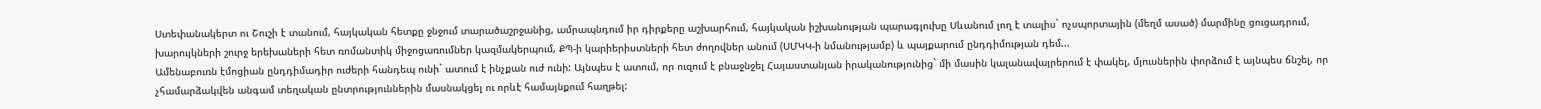Ստեփանակերտ ու Շուշի է տանում, հայկական հետքը ջնջում տարածաշրջանից, ամրապնդում իր դիրքերը աշխարհում, հայկական իշխանության պարագլուխը Սևանում լող է տալիս` ոչսպորտային (մեղմ ասած) մարմինը ցուցադրում, խարույկների շուրջ երեխաների հետ ռոմանտիկ միջոցառումներ կազմակերպում, ՔՊ-ի կարիերիստների հետ ժողովներ անում (ՍՄԿԿ-ի նմանությամբ) և պայքարում ընդդիմության դեմ...
Ամենաբուռն էմոցիան ընդդիմադիր ուժերի հանդեպ ունի` ատում է ինչքան ուժ ունի: Այնպես է ատում, որ ուզում է բնաջնջել Հայաստանյան իրականությունից` մի մասին կալանավայրերում է փակել, մյուսներին փորձում է այնպես ճնշել, որ չհամարձակվեն անգամ տեղական ընտրություններին մասնակցել ու որևէ համայնքում հաղթել: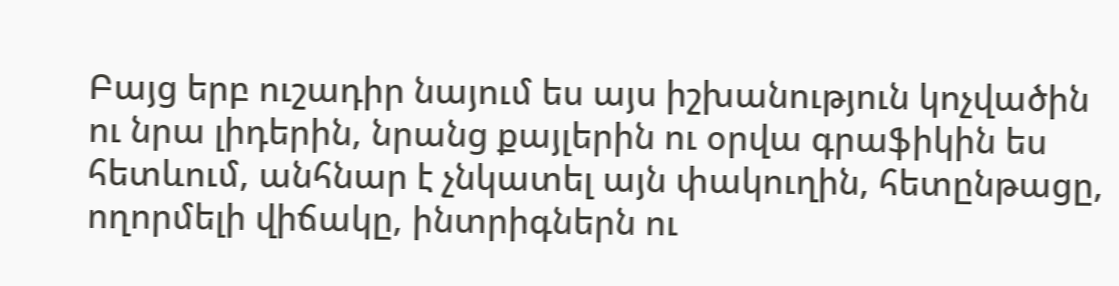Բայց երբ ուշադիր նայում ես այս իշխանություն կոչվածին ու նրա լիդերին, նրանց քայլերին ու օրվա գրաֆիկին ես հետևում, անհնար է չնկատել այն փակուղին, հետընթացը, ողորմելի վիճակը, ինտրիգներն ու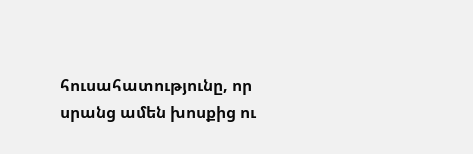հուսահատությունը, որ սրանց ամեն խոսքից ու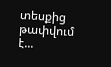տեսքից թափվում է...